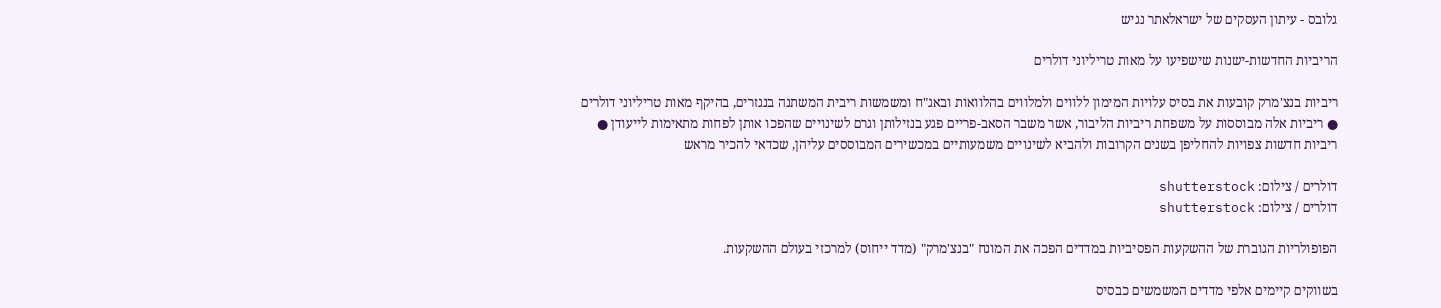גלובס - עיתון העסקים של ישראלאתר נגיש

הריביות החדשות-ישנות שישפיעו על מאות טריליוני דולרים

ריביות בנצ'מרק קובעות את בסיס עלויות המימון ללווים ולמלווים בהלוואות ובאג"ח ומשמשות ריבית המשתנה בנגזרים, בהיקף מאות טריליוני דולרים ● ריביות אלה מבוססות על משפחת ריביות הליבור, אשר משבר הסאב-פריים פגע בנזילותן וגרם לשינויים שהפכו אותן לפחות מתאימות לייעודן ● ריביות חדשות צפויות להחליפן בשנים הקרובות ולהביא לשינויים משמעותיים במכשירים המבוססים עליהן, שכדאי להכיר מראש

דולרים / צילום: shutterstock
דולרים / צילום: shutterstock

הפופולריות הגוברת של ההשקעות הפסיביות במדדים הפכה את המונח "בנצ'מרק" (מדד ייחוס) למרכזי בעולם ההשקעות.

בשווקים קיימים אלפי מדדים המשמשים כבסיס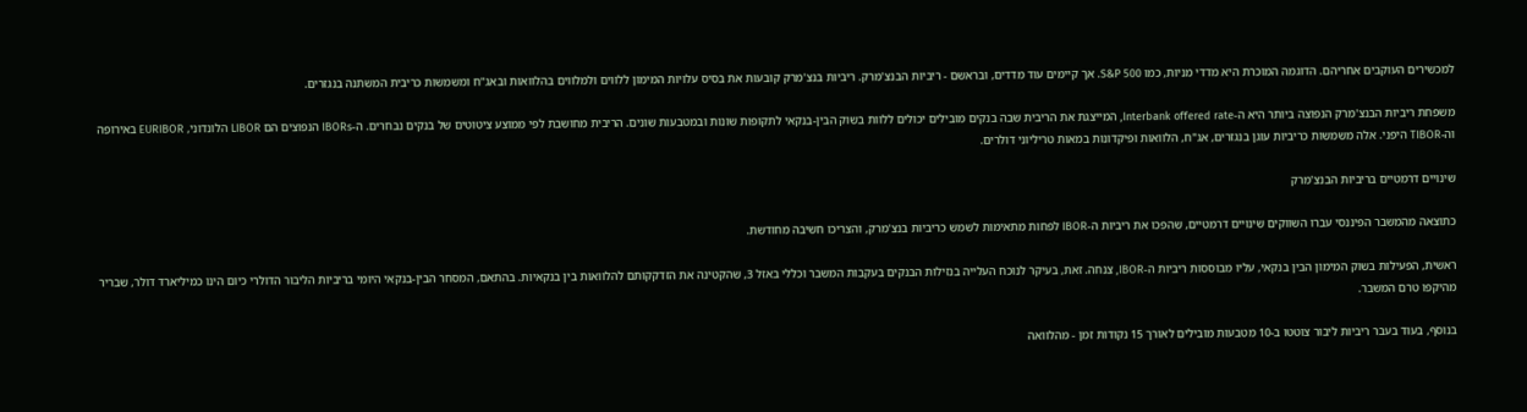למכשירים העוקבים אחריהם. הדוגמה המוכרת היא מדדי מניות, כמו S&P 500. אך קיימים עוד מדדים, ובראשם - ריביות הבנצ'מרק. ריביות בנצ'מרק קובעות את בסיס עלויות המימון ללווים ולמלווים בהלוואות ובאג"ח ומשמשות כריבית המשתנה בנגזרים.

משפחת ריביות הבנצ'מרק הנפוצה ביותר היא ה-Interbank offered rate, המייצגת את הריבית שבה בנקים מובילים יכולים ללוות בשוק הבין-בנקאי לתקופות שונות ובמטבעות שונים. הריבית מחושבת לפי ממוצע ציטוטים של בנקים נבחרים. ה-IBORs הנפוצים הם LIBOR הלונדוני, EURIBOR באירופה וה-TIBOR היפני. אלה משמשות כריביות עוגן בנגזרים, אג"ח, הלוואות ופיקדונות במאות טריליוני דולרים.

שינויים דרמטיים בריביות הבנצ'מרק

כתוצאה מהמשבר הפיננסי עברו השווקים שינויים דרמטיים, שהפכו את ריביות ה-IBOR לפחות מתאימות לשמש כריביות בנצ'מרק, והצריכו חשיבה מחודשת.

ראשית, הפעילות בשוק המימון הבין בנקאי, עליו מבוססות ריביות ה-IBOR, צנחה. זאת, בעיקר לנוכח העלייה בנזילות הבנקים בעקבות המשבר וכללי באזל 3, שהקטינה את הזדקקותם להלוואות בין בנקאיות. בהתאם, המסחר הבין-בנקאי היומי בריביות הליבור הדולרי כיום הינו כמיליארד דולר, שבריר מהיקפו טרם המשבר.

בנוסף, בעוד בעבר ריביות ליבור צוטטו ב-10 מטבעות מובילים לאורך 15 נקודות זמן - מהלוואה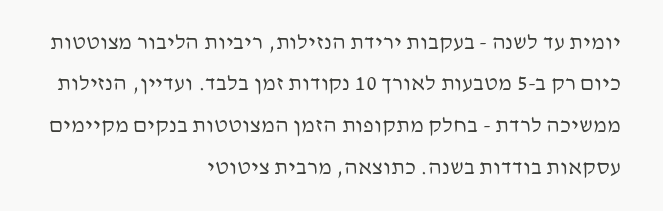יומית עד לשנה - בעקבות ירידת הנזילות, ריביות הליבור מצוטטות כיום רק ב-5 מטבעות לאורך 10 נקודות זמן בלבד. ועדיין, הנזילות ממשיכה לרדת - בחלק מתקופות הזמן המצוטטות בנקים מקיימים עסקאות בודדות בשנה. כתוצאה, מרבית ציטוטי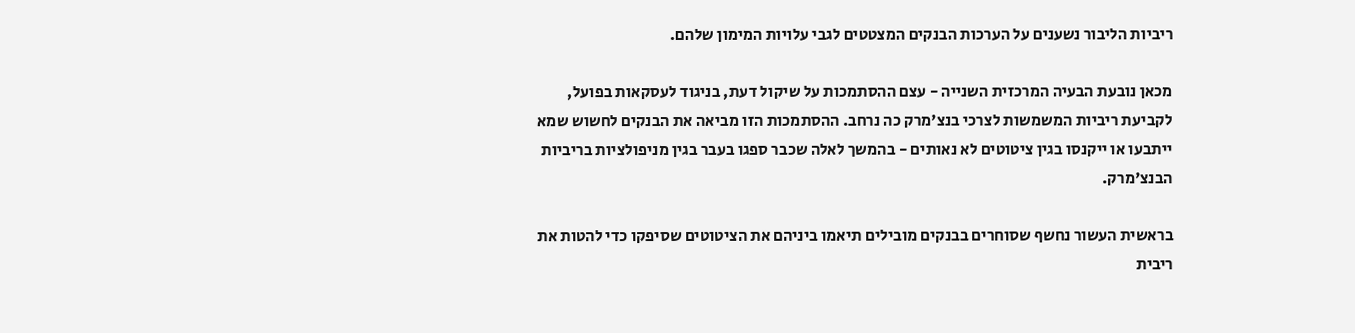ריביות הליבור נשענים על הערכות הבנקים המצטטים לגבי עלויות המימון שלהם.

מכאן נובעת הבעיה המרכזית השנייה - עצם ההסתמכות על שיקול דעת, בניגוד לעסקאות בפועל, לקביעת ריביות המשמשות לצרכי בנצ'מרק כה נרחב. ההסתמכות הזו מביאה את הבנקים לחשוש שמא ייתבעו או ייקנסו בגין ציטוטים לא נאותים - בהמשך לאלה שכבר ספגו בעבר בגין מניפולציות בריביות הבנצ'מרק.

בראשית העשור נחשף שסוחרים בבנקים מובילים תיאמו ביניהם את הציטוטים שסיפקו כדי להטות את ריבית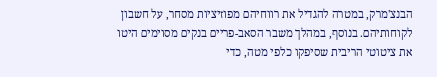הבנצ'מרק, במטרה להגדיל את רווחיהם מפוזיציות מסחר, על חשבון לקוחותיהם. בנוסף, במהלך משבר הסאב-פריים בנקים מסוימים היטו את ציטוטי הריבית שסיפקו כלפי מטה, כדי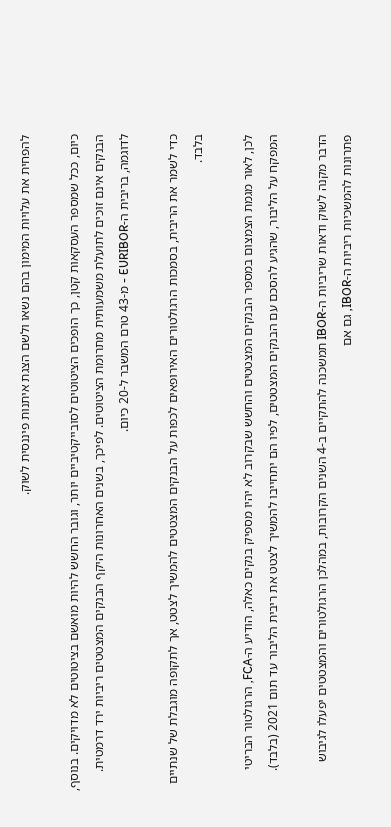להפחית את עלויות המימון בהם נשאו ולשם הצגת איתנות פיננסית לשוק.

כיום, ככל שמספר העסקאות קטן, כך הופכים הציטוטים לסובייקטיביים יותר, וגובר החשש להיות מואשם בציטוטים לא מדויקים. בנוסף, הבנקים אינם זוכים לתועלת משמעותית מתרומת הציטוטים. לפיכך, בשנים האחרונות היקף הבנקים המצטטים ריביות ירד דרמטית. לדוגמה, בריבית ה-EURIBOR - מ-43 טרם המשבר ל-20 כיום.

כדי לשמר את הריבית, בסמכות הרגולטורים האירופאים לכפות על הבנקים המצטטים להמשיך לצטט, אך לתקופה מוגבלת של שנתיים בלבד.

לכן, לאור מגמת הצמצום במספר הבנקים המצטטים והחשש שבקרוב לא יהיו מספיק בנקים כאלה, הודיע ה-FCA, הרגולטור הבריטי המפקח על הליבור, שהגיע להסכם עם הבנקים המצטטים, לפיו הם יתחייבו להמשיך לצטט את ריבית הליבור עד תום 2021 (בלבד).

הדבר מקנה לשוק ודאות שריביות ה-IBOR תמשכנה להתקיים ב-4 השנים הקרובות, במהלכן הרגולטורים והמצטטים יפעלו לגיבוש פתרונות להמשכיות ריביות ה-IBOR, גם אם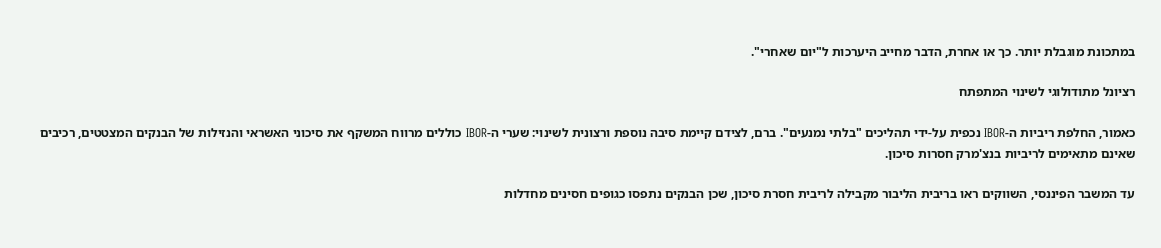במתכונת מוגבלת יותר. כך או אחרת, הדבר מחייב היערכות ל"יום שאחרי".

רציונל מתודולוגי לשינוי המתפתח

כאמור, החלפת ריביות ה-IBOR נכפית על-ידי תהליכים "בלתי נמנעים". ברם, לצידם קיימת סיבה נוספת ורצונית לשינוי: שערי ה-IBOR כוללים מרווח המשקף את סיכוני האשראי והנזילות של הבנקים המצטטים, רכיבים שאינם מתאימים לריביות בנצ'מרק חסרות סיכון.

עד המשבר הפיננסי, השווקים ראו בריבית הליבור מקבילה לריבית חסרת סיכון, שכן הבנקים נתפסו כגופים חסינים מחדלות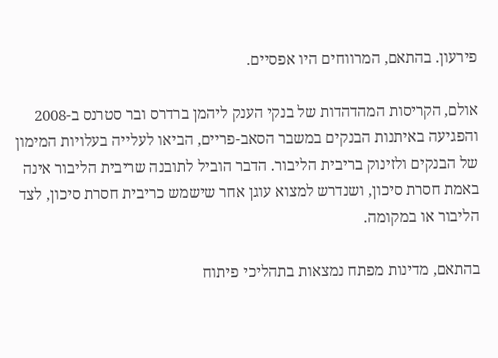פירעון. בהתאם, המרווחים היו אפסיים.

אולם, הקריסות המהדהדות של בנקי הענק ליהמן ברדרס ובר סטרנס ב-2008 והפגיעה באיתנות הבנקים במשבר הסאב-פריים, הביאו לעלייה בעלויות המימון של הבנקים ולזינוק בריבית הליבור. הדבר הוביל לתובנה שריבית הליבור אינה באמת חסרת סיכון, ושנדרש למצוא עוגן אחר שישמש כריבית חסרת סיכון, לצד הליבור או במקומה.

בהתאם, מדינות מפתח נמצאות בתהליכי פיתוח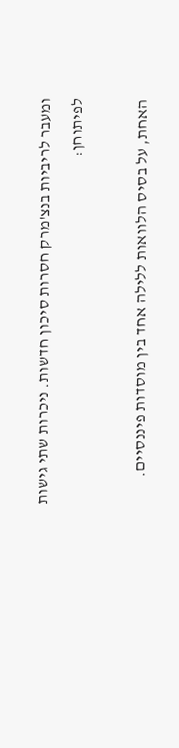ומעבר לריביות בנצ'מרק חסרות סיכון חדשות. ניכרות שתי גישות לפיתוחן:

האחת, על בסיס הלוואות ללילה אחד בין מוסדות פיננסיים.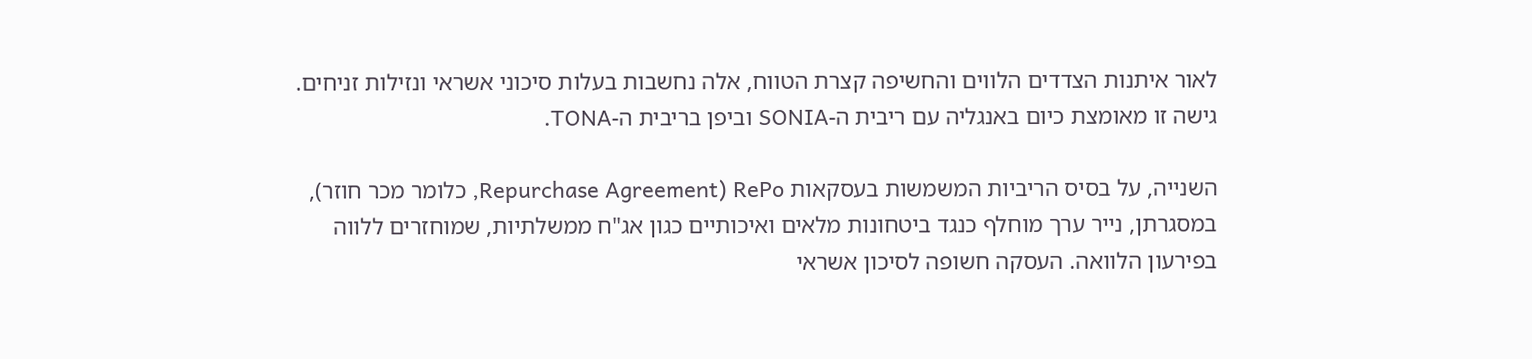לאור איתנות הצדדים הלווים והחשיפה קצרת הטווח, אלה נחשבות בעלות סיכוני אשראי ונזילות זניחים. גישה זו מאומצת כיום באנגליה עם ריבית ה-SONIA וביפן בריבית ה-TONA.

השנייה, על בסיס הריביות המשמשות בעסקאות RePo (Repurchase Agreement, כלומר מכר חוזר), במסגרתן, נייר ערך מוחלף כנגד ביטחונות מלאים ואיכותיים כגון אג"ח ממשלתיות, שמוחזרים ללווה בפירעון הלוואה. העסקה חשופה לסיכון אשראי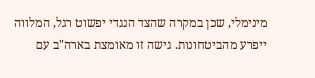מינימלי, שכן במקרה שהצד הנגדי יפשוט רגל, המלווה ייפרע מהביטחונות. גישה זו מאומצת בארה"ב עם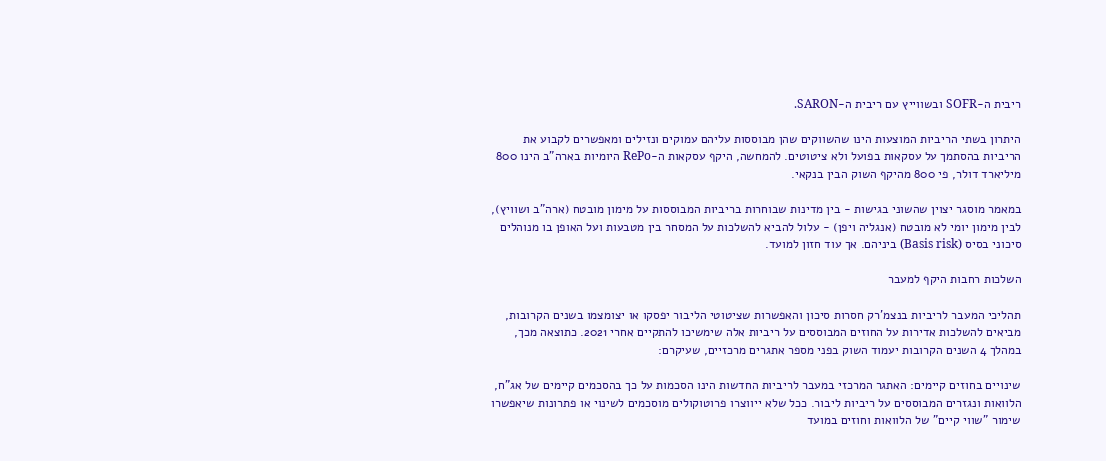ריבית ה-SOFR ובשווייץ עם ריבית ה-SARON.

היתרון בשתי הריביות המוצעות הינו שהשווקים שהן מבוססות עליהם עמוקים ונזילים ומאפשרים לקבוע את הריביות בהסתמך על עסקאות בפועל ולא ציטוטים. להמחשה, היקף עסקאות ה-RePo היומיות בארה"ב הינו 800 מיליארד דולר, פי 800 מהיקף השוק הבין בנקאי.

במאמר מוסגר יצוין שהשוני בגישות - בין מדינות שבוחרות בריביות המבוססות על מימון מובטח (ארה"ב ושוויץ), לבין מימון יומי לא מובטח (אנגליה ויפן) - עלול להביא להשלכות על המסחר בין מטבעות ועל האופן בו מנוהלים סיכוני בסיס (Basis risk) ביניהם. אך עוד חזון למועד.

השלכות רחבות היקף למעבר

תהליכי המעבר לריביות בנצמ'רק חסרות סיכון והאפשרות שציטוטי הליבור יפסקו או יצומצמו בשנים הקרובות, מביאים להשלכות אדירות על החוזים המבוססים על ריביות אלה שימשיכו להתקיים אחרי 2021. כתוצאה מכך, במהלך 4 השנים הקרובות יעמוד השוק בפני מספר אתגרים מרכזיים, שעיקרם:

שינויים בחוזים קיימים: האתגר המרכזי במעבר לריביות החדשות הינו הסכמות על כך בהסכמים קיימים של אג"ח, הלוואות ונגזרים המבוססים על ריביות ליבור. ככל שלא ייווצרו פרוטוקולים מוסכמים לשינוי או פתרונות שיאפשרו שימור "שווי קיים" של הלוואות וחוזים במועד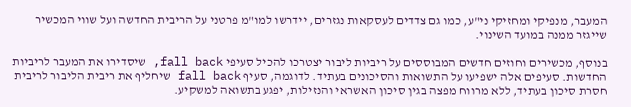המעבר, מנפיקי ומחזיקי ני"ע, כמו גם צדדים לעסקאות נגזרים, יידרשו למו"מ פרטני על הריבית החדשה ועל שווי המכשיר שייגזר ממנה במועד השינוי.

בנוסף, מכשירים וחוזים חדשים המבוססים על ריביות ליבור יצטרכו להכיל סעיפי fall back, שיסדירו את המעבר לריביות החדשות. סעיפים אלה ישפיעו על התשואות והסיכונים בעתיד. לדוגמה, סעיף fall back שיחליף את ריבית הליבור לריבית חסרת סיכון בעתיד, ללא מרווח מפצה בגין סיכון האשראי והנזילות, יפגע בתשואה למשקיע.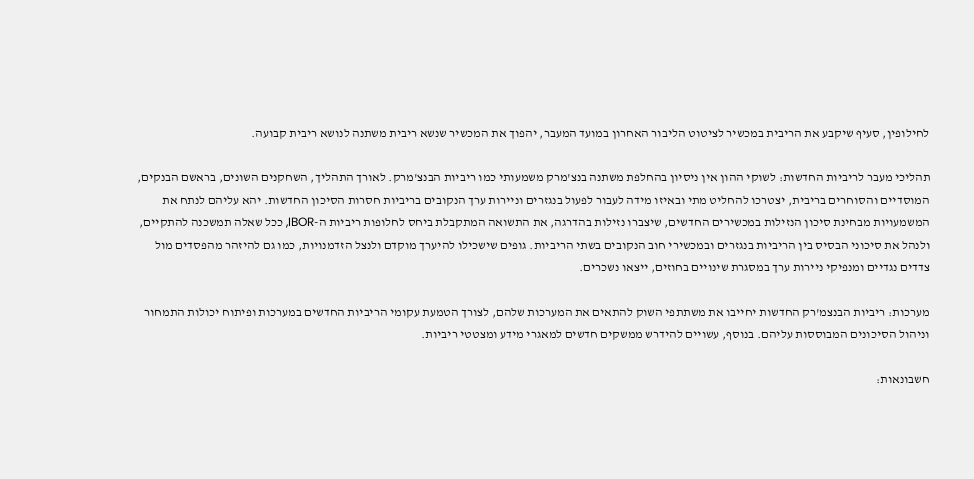לחילופין, סעיף שיקבע את הריבית במכשיר לציטוט הליבור האחרון במועד המעבר, יהפוך את המכשיר שנשא ריבית משתנה לנושא ריבית קבועה.

תהליכי מעבר לריביות החדשות: לשוקי ההון אין ניסיון בהחלפת משתנה בנצ'מרק משמעותי כמו ריביות הבנצ'מרק. לאורך התהליך, השחקנים השונים, בראשם הבנקים, המוסדיים והסוחרים בריבית, יצטרכו להחליט מתי ובאיזו מידה לעבור לפעול בנגזרים וניירות ערך הנקובים בריביות חסרות הסיכון החדשות. יהא עליהם לנתח את המשמעויות מבחינת סיכון הנזילות במכשירים החדשים, שיצברו נזילות בהדרגה, את התשואה המתקבלת ביחס לחלופות ריביות ה-IBOR, ככל שאלה תמשכנה להתקיים, ולנהל את סיכוני הבסיס בין הריביות בנגזרים ובמכשירי חוב הנקובים בשתי הריביות. גופים שישכילו להיערך מוקדם ולנצל הזדמנויות, כמו גם להיזהר מהפסדים מול צדדים נגדיים ומנפיקי ניירות ערך במסגרת שינויים בחוזים, ייצאו נשכרים.

מערכות: ריביות הבנצמ'רק החדשות יחייבו את משתתפי השוק להתאים את המערכות שלהם, לצורך הטמעת עקומי הריביות החדשים במערכות ופיתוח יכולות התמחור וניהול הסיכונים המבוססות עליהם. בנוסף, עשויים להידרש ממשקים חדשים למאגרי מידע ומצטטי ריביות.

חשבונאות: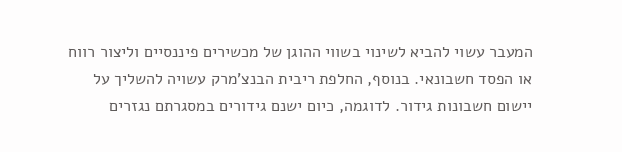המעבר עשוי להביא לשינוי בשווי ההוגן של מכשירים פיננסיים וליצור רווח או הפסד חשבונאי. בנוסף, החלפת ריבית הבנצ'מרק עשויה להשליך על יישום חשבונות גידור. לדוגמה, כיום ישנם גידורים במסגרתם נגזרים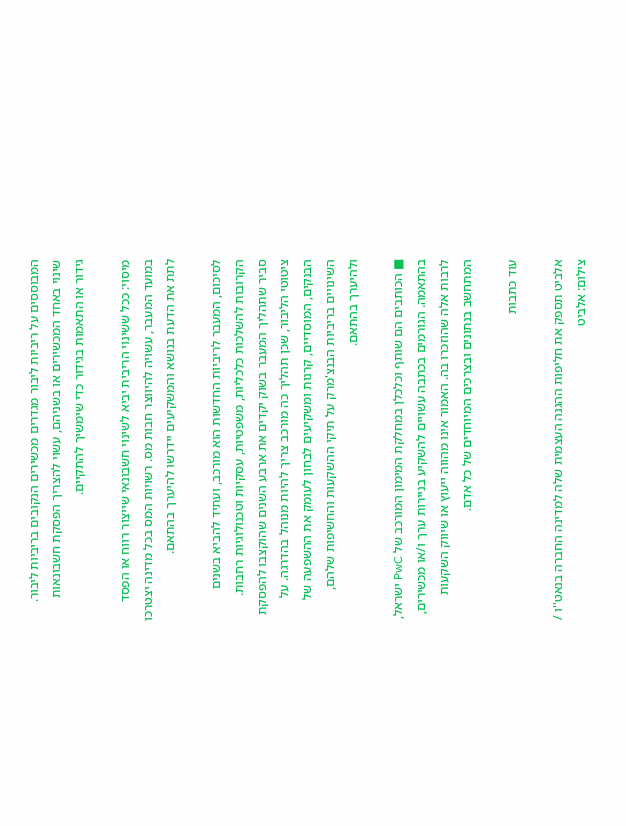המבוססים על ריביות ליבור מגדרים מכשירים הנקובים בריביות ליבור. שינוי באחד המכשירים או בשניהם, עשוי להצריך הפסקת חשבונאות גידור או התאמות בגידור כדי שימשיך להתקיים.

מיסוי: ככל ששינוי הריבית יביא לשינוי חשבונאי שייצור רווח או הפסד במועד המעבר, עשויה להיווצר חבות מס. רשויות המס בכל מדינה יצטרכו לתת את הדעת בנושא והמשקיעים יידרשו להיערך בהתאם.

לסיכום, המעבר לריביות החדשות הוא מורכב, ועתיד להביא בשנים הקרובות להשלכות כלכליות, משפטיות, עסקיות וטכנולוגיות רחבות. סביר שתהליך המעבר בשוק יקדים את ארבע השנים שהוקצבו להפסקת ציטוטי הליבור, שכן תהליך כה מורכב צריך להיות מנוהל בהדרגה. על הבנקים, המוסדיים, קרנות ומשקיעים לבחון לעומק את ההשפעה של השינויים בריביות הבנצ'מרק על תיקי ההשקעות והחשיפות שלהם, ולהיערך בהתאם.

■ הכותבים הם שותף וכלכלן במחלקת המימון המורכב של PwC ישראל, בהתאמה. הגורמים בכתבה עשויים להשקיע בניירות ערך ו/או מכשירים, לרבות אלה שהוזכרו בה. האמור אינו מהווה ייעוץ או שיווק השקעות המתחשב בנתונים ובצרכים המיוחדים של כל אדם.

עוד כתבות

אלביט תספק את חליפות ההגנה העצמית שלה למדינה החברה בנאט''ו / צילום: אלביט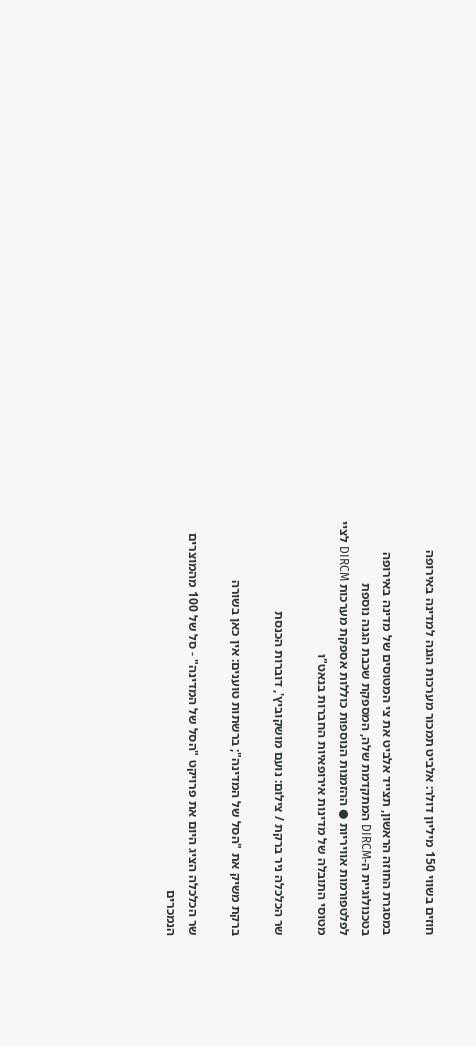חוזים בשווי 150 מיליון דולר: אלביט תמכור מערכות הגנה למדינה באירופה

במסגרת החוזה הראשון, תצייד אלביט את צי המטוסים של מדינה באירופה בטכנולוגיית ה-DIRCM המתקדמת שלה, המספקת שכבת הגנה נוספת לפלטפורמות אוויריות ● ההזמנות הנוספות כוללות אספקת מערכות DIRCM לציי מטוסי התובלה של מדינות אירופאיות החברות בנאט"ו

שר הכלכלה ניר ברקת / צילום: נועם מושקוביץ', דוברות הכנסת

ברקת משיק את "הסל של המדינה"; ברשתות טוענים: אין כאן בשורה

שר הכלכלה הציג היום את פרויקט "הסל של המדינה" - סל של 100 מהמוצרים הנמכרים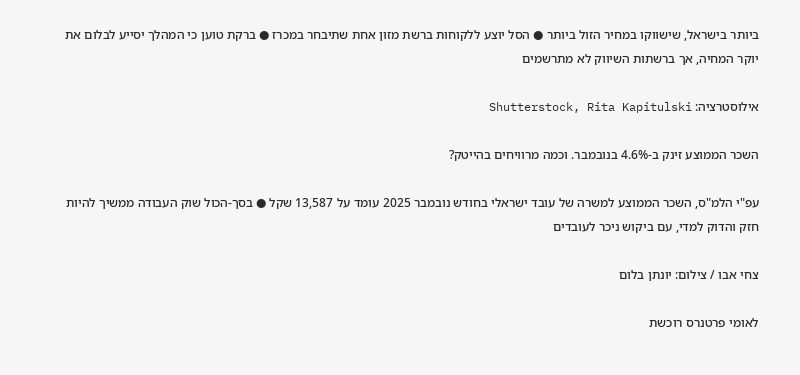ביותר בישראל, שישווקו במחיר הזול ביותר ● הסל יוצע ללקוחות ברשת מזון אחת שתיבחר במכרז ● ברקת טוען כי המהלך יסייע לבלום את יוקר המחיה, אך ברשתות השיווק לא מתרשמים

אילוסטרציה: Shutterstock, Rita Kapitulski

השכר הממוצע זינק ב-4.6% בנובמבר. וכמה מרוויחים בהייטק?

עפ"י הלמ"ס, השכר הממוצע למשרה של עובד ישראלי בחודש נובמבר 2025 עומד על 13,587 שקל ● בסך-הכול שוק העבודה ממשיך להיות חזק והדוק למדי, עם ביקוש ניכר לעובדים

צחי אבו / צילום: יונתן בלום

לאומי פרטנרס רוכשת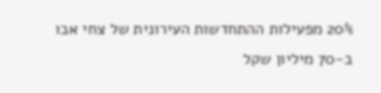20% מפעילות ההתחדשות העירונית של צחי אבו ב-70 מיליון שקל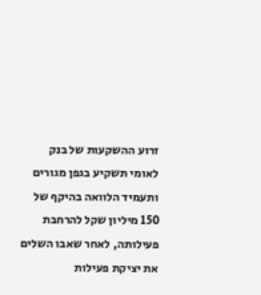זרוע ההשקעות של בנק לאומי תשקיע בגפן מגורים ותעמיד הלוואה בהיקף של 150 מיליון שקל להרחבת פעילותה, לאחר שאבו השלים את יציקת פעילות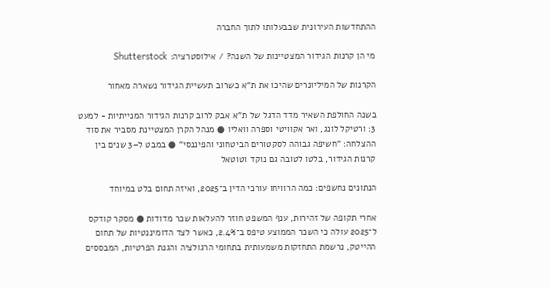ההתחדשות העירונית שבבעלותו לתוך החברה

מי הן קרנות הגידור המצטיינות של השנה? / אילוסטרציה: Shutterstock

הקרנות של המיליונרים שהיכו את ת"א כשרוב תעשיית הגידור נשארה מאחור

בשנה החולפת השאיר מדד הדגל של ת"א אבק לרוב קרנות הגידור המנייתיות - למעט 3: ורטיקל לונג, ואר אקוויטי וספרה וואליו ● מנהל הקרן המצטיינת מסביר את סוד ההצלחה: "חשיפה גבוהה לסקטורים הביטחוני והפיננסי" ● במבט ל–3 שנים בין קרנות הגידור, בלטו לטובה גם נוקד וטוטאל

הנתונים נחשפים: כמה הרוויחו עורכי הדין ב־2025, ואיזה תחום בלט במיוחד

אחרי תקופה של זהירות, ענף המשפט חוזר להעלאות שכר מדודות ● מסקר קודקס ל־2025 עולה כי השכר הממוצע טיפס ב־2.4%, כאשר לצד הדומיננטיות של תחום ההייטק, נרשמת התחזקות משמעותית בתחומי הרגולציה והגנת הפרטיות, המבססים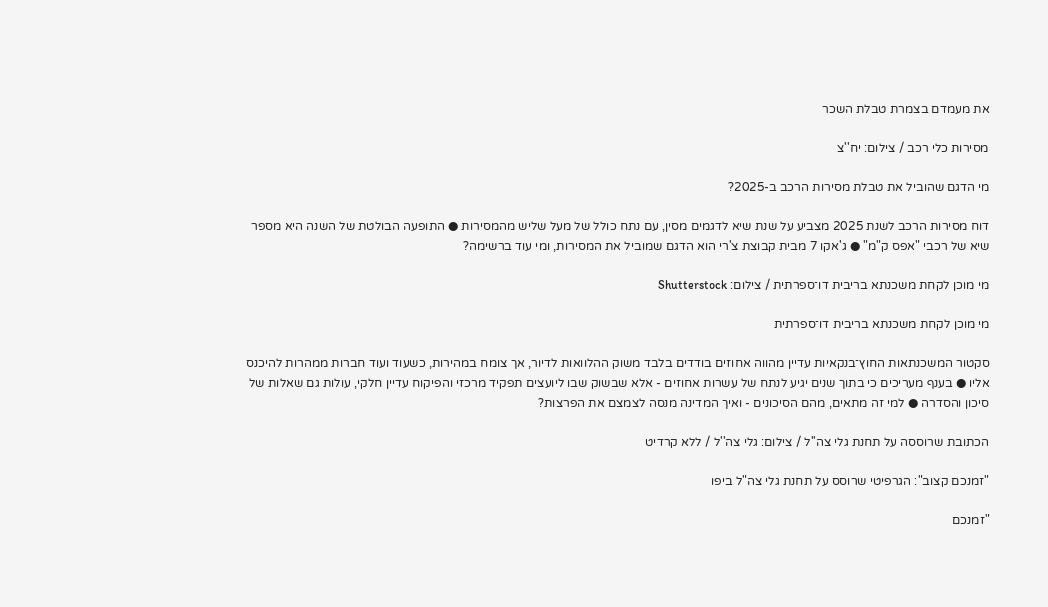את מעמדם בצמרת טבלת השכר

מסירות כלי רכב / צילום: יח''צ

מי הדגם שהוביל את טבלת מסירות הרכב ב-2025?

דוח מסירות הרכב לשנת 2025 מצביע על שנת שיא לדגמים מסין, עם נתח כולל של מעל שליש מהמסירות ● התופעה הבולטת של השנה היא מספר שיא של רכבי "אפס ק"מ" ● ג'אקו 7 מבית קבוצת צ'רי הוא הדגם שמוביל את המסירות, ומי עוד ברשימה?

מי מוכן לקחת משכנתא בריבית דו־ספרתית / צילום: Shutterstock

מי מוכן לקחת משכנתא בריבית דו־ספרתית

סקטור המשכנתאות החוץ־בנקאיות עדיין מהווה אחוזים בודדים בלבד משוק ההלוואות לדיור, אך צומח במהירות, כשעוד ועוד חברות ממהרות להיכנס אליו ● בענף מעריכים כי בתוך שנים יגיע לנתח של עשרות אחוזים - אלא שבשוק שבו ליועצים תפקיד מרכזי והפיקוח עדיין חלקי, עולות גם שאלות של סיכון והסדרה ● למי זה מתאים, מהם הסיכונים - ואיך המדינה מנסה לצמצם את הפרצות?

הכתובת שרוססה על תחנת גלי צה''ל / צילום: גלי צה''ל / ללא קרדיט

"זמנכם קצוב": הגרפיטי שרוסס על תחנת גלי צה"ל ביפו

"זמנכם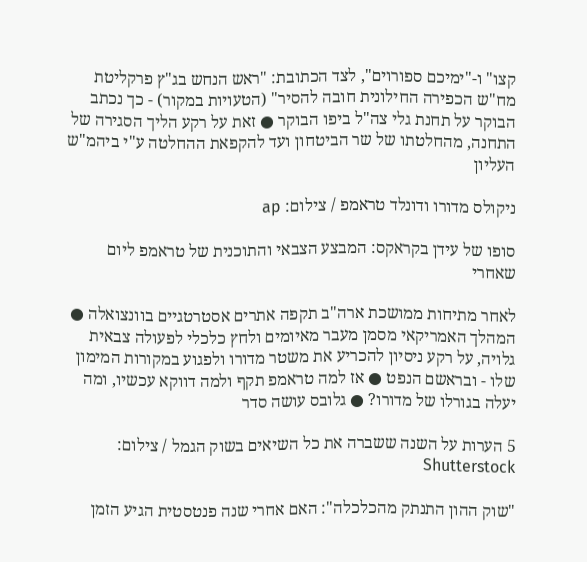קצו" ו-"ימיכם ספורוים", לצד הכתובת: "ראש הנחש בג"ץ פרקליטת מח"ש הכפירה החילונית חובה להסיר" (הטעויות במקור) - כך נכתב הבוקר על תחנת גלי צה"ל ביפו הבוקר ● זאת על רקע הליך הסגירה של התחנה, מהחלטתו של שר הביטחון ועד להקפאת ההחלטה ע"י ביהמ"ש העליון

ניקולס מדורו ודונלד טראמפ / צילום: ap

סופו של עידן בקראקס: המבצע הצבאי והתוכנית של טראמפ ליום שאחרי

לאחר מתיחות ממושכת ארה"ב תקפה אתרים אסטרטגיים בוונצואלה ● המהלך האמריקאי מסמן מעבר מאיומים ולחץ כלכלי לפעולה צבאית גלויה, על רקע ניסיון להכריע את משטר מדורו ולפגוע במקורות המימון שלו - ובראשם הנפט ● אז למה טראמפ תקף ולמה דווקא עכשיו, ומה יעלה בגורלו של מדורו? ● גלובס עושה סדר

5 הערות על השנה ששברה את כל השיאים בשוק הגמל / צילום: Shutterstock

"שוק ההון התנתק מהכלכלה": האם אחרי שנה פנטסטית הגיע הזמן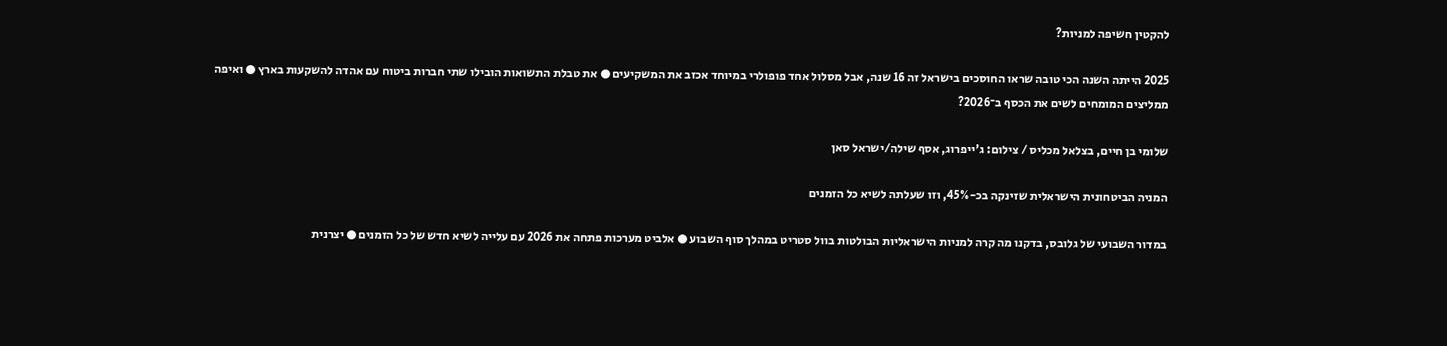להקטין חשיפה למניות?

2025 הייתה השנה הכי טובה שראו החוסכים בישראל זה 16 שנה, אבל מסלול אחד פופולרי במיוחד אכזב את המשקיעים ● את טבלת התשואות הובילו שתי חברות ביטוח עם אהדה להשקעות בארץ ● ואיפה ממליצים המומחים לשים את הכסף ב־2026?

שלומי בן חיים, בצלאל מכליס / צילום: ג'ייפרוג, אסף שילה/ישראל סאן

המניה הביטחונית הישראלית שזינקה בכ-45%, וזו שעלתה לשיא כל הזמנים

במדור השבועי של גלובס, בדקנו מה קרה למניות הישראליות הבולטות בוול סטריט במהלך סוף השבוע ● אלביט מערכות פתחה את 2026 עם עלייה לשיא חדש של כל הזמנים ● יצרנית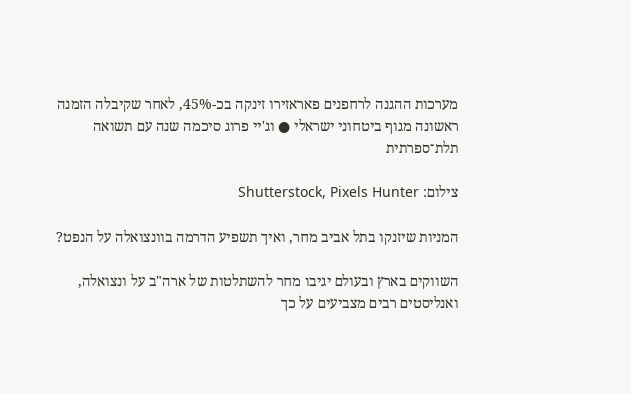מערכות ההגנה לרחפנים פאראזירו זינקה בכ-45%, לאחר שקיבלה הזמנה ראשונה מגוף ביטחוני ישראלי ● וג'יי פרוג סיכמה שנה עם תשואה תלת־ספרתית

צילום: Shutterstock, Pixels Hunter

המניות שיזנקו בתל אביב מחר, ואיך תשפיע הדרמה בוונצואלה על הנפט?

השווקים בארץ ובעולם יגיבו מחר להשתלטות של ארה"ב על ונצואלה, ואנליסטים רבים מצביעים על כך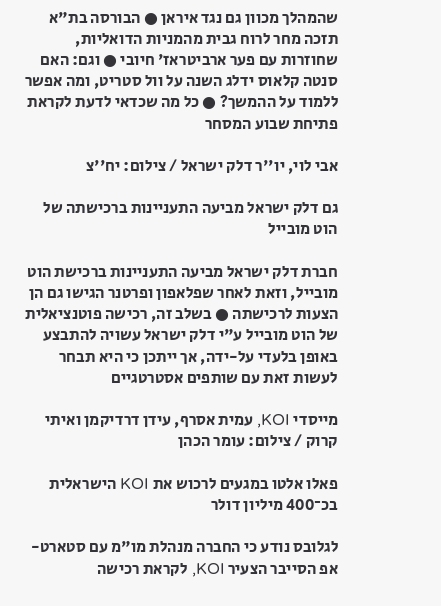שהמהלך מכוון גם נגד איראן ● הבורסה בת"א תזכה מחר לרוח גבית מהמניות הדואליות, שחוזרות עם פער ארביטראז' חיובי ● וגם: האם סנטה קלאוס ידלג השנה על וול סטריט, ומה אפשר ללמוד על ההמשך? ● כל מה שכדאי לדעת לקראת פתיחת שבוע המסחר

אבי לוי, יו''ר דלק ישראל / צילום: יח''צ

גם דלק ישראל מביעה התעניינות ברכישתה של הוט מובייל

חברת דלק ישראל מביעה התעניינות ברכישת הוט מובייל, וזאת לאחר שפלאפון ופרטנר הגישו גם הן הצעות לרכישתה ● בשלב זה, רכישה פוטנציאלית של הוט מובייל ע"י דלק ישראל עשויה להתבצע באופן בלעדי על-ידה, אך ייתכן כי היא תבחר לעשות זאת עם שותפים אסטרטגיים

מייסדי KOI, עמית אסרף, עידן דרדיקמן ואיתי קרוק / צילום: עומר הכהן

פאלו אלטו במגעים לרכוש את KOI הישראלית בכ־400 מיליון דולר

לגלובס נודע כי החברה מנהלת מו"מ עם סטארט-אפ הסייבר הצעיר KOI, לקראת רכישה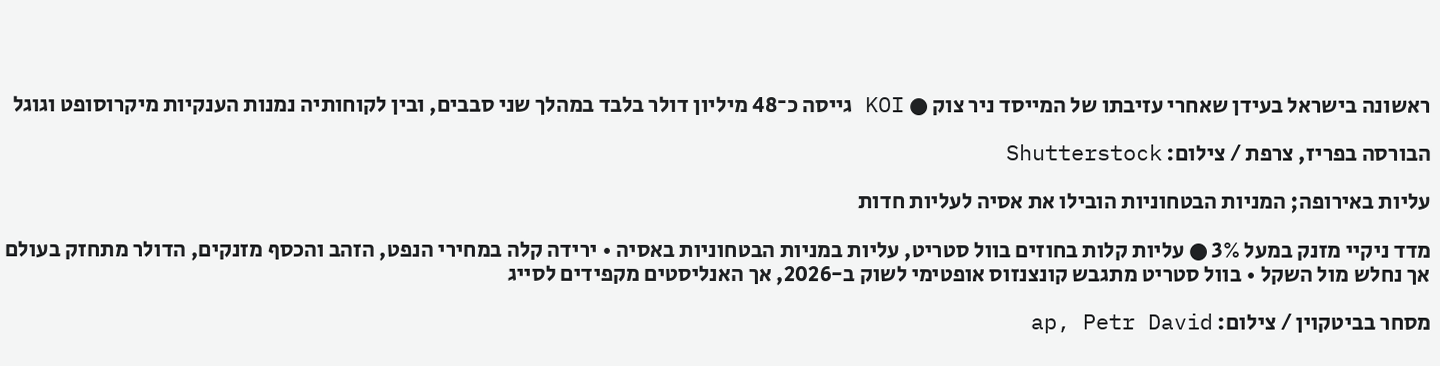ראשונה בישראל בעידן שאחרי עזיבתו של המייסד ניר צוק ● KOI גייסה כ־48 מיליון דולר בלבד במהלך שני סבבים, ובין לקוחותיה נמנות הענקיות מיקרוסופט וגוגל

הבורסה בפריז, צרפת / צילום: Shutterstock

עליות באירופה; המניות הבטחוניות הובילו את אסיה לעליות חדות

מדד ניקיי מזנק במעל 3% ● עליות קלות בחוזים בוול סטריט, עליות במניות הבטחוניות באסיה • ירידה קלה במחירי הנפט, הזהב והכסף מזנקים, הדולר מתחזק בעולם אך נחלש מול השקל • בוול סטריט מתגבש קונצנזוס אופטימי לשוק ב-2026, אך האנליסטים מקפידים לסייג

מסחר בביטקוין / צילום: ap, Petr David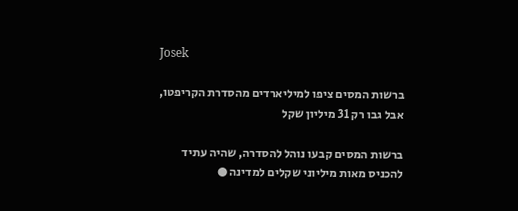Josek

ברשות המסים ציפו למיליארדים מהסדרת הקריפטו, אבל גבו רק 31 מיליון שקל

ברשות המסים קבעו נוהל להסדרה, שהיה עתיד להכניס מאות מיליוני שקלים למדינה ●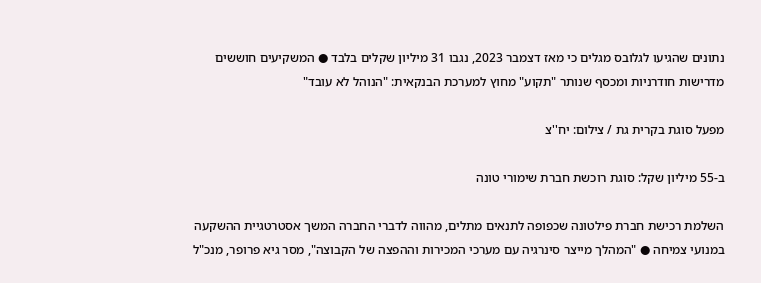נתונים שהגיעו לגלובס מגלים כי מאז דצמבר 2023, נגבו 31 מיליון שקלים בלבד ● המשקיעים חוששים מדרישות חודרניות ומכסף שנותר "תקוע" מחוץ למערכת הבנקאית: "הנוהל לא עובד"

מפעל סוגת בקרית גת / צילום: יח''צ

ב-55 מיליון שקל: סוגת רוכשת חברת שימורי טונה

השלמת רכישת חברת פילטונה שכפופה לתנאים מתלים, מהווה לדברי החברה המשך אסטרטגיית ההשקעה במנועי צמיחה ● "המהלך מייצר סינרגיה עם מערכי המכירות וההפצה של הקבוצה", מסר גיא פרופר, מנכ"ל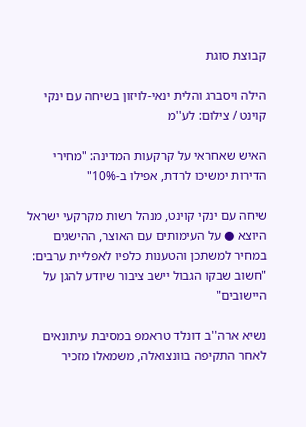קבוצת סוגת

הילה ויסברג והלית ינאי-לויזון בשיחה עם ינקי קוינט / צילום: לע''מ

האיש שאחראי על קרקעות המדינה: "מחירי הדירות ימשיכו לרדת, אפילו ב-10%"

שיחה עם ינקי קוינט, מנהל רשות מקרקעי ישראל היוצא ● על העימותים עם האוצר, ההישגים במחיר למשתכן והטענות כלפיו לאפליית ערבים: "חשוב שבקו הגבול יישב ציבור שיודע להגן על היישובים"

נשיא ארה''ב דונלד טראמפ במסיבת עיתונאים לאחר התקיפה בוונצואלה, משמאלו מזכיר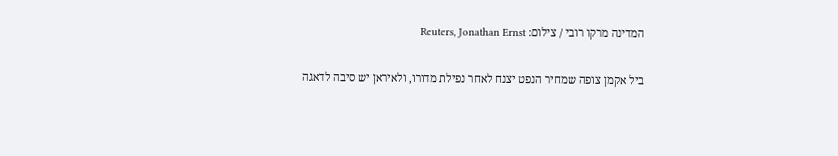המדינה מרקו רובי / צילום: Reuters, Jonathan Ernst

ביל אקמן צופה שמחיר הנפט יצנח לאחר נפילת מדורו, ולאיראן יש סיבה לדאגה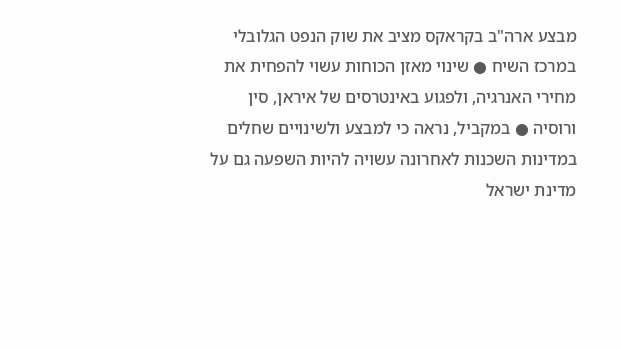מבצע ארה"ב בקראקס מציב את שוק הנפט הגלובלי במרכז השיח ● שינוי מאזן הכוחות עשוי להפחית את מחירי האנרגיה, ולפגוע באינטרסים של איראן, סין ורוסיה ● במקביל, נראה כי למבצע ולשינויים שחלים במדינות השכנות לאחרונה עשויה להיות השפעה גם על מדינת ישראל